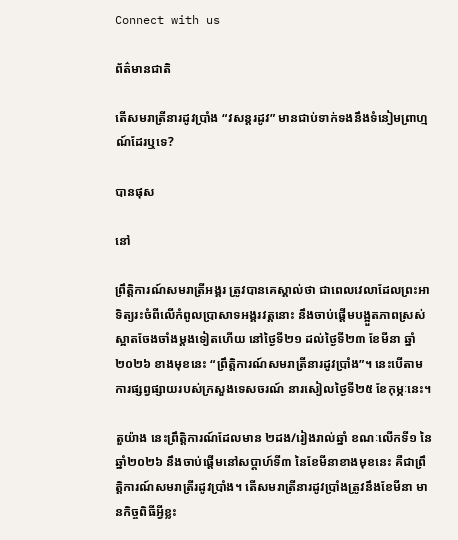Connect with us

ព័ត៌មានជាតិ

តើសមរាត្រីនារដូវប្រាំង “វសន្តរដូវ” មានជាប់ទាក់ទងនឹងទំនៀមព្រាហ្មណ៍ដែរឬទេ?

បានផុស

នៅ

ព្រឹត្តិការណ៍សមរាត្រីអង្គរ ត្រូវបានគេស្គាល់ថា ជាពេលវេលាដែលព្រះអាទិត្យរះចំពីលើកំពូលប្រាសាទអង្គរវត្តនោះ នឹងចាប់ផ្តើមបង្អួតភាពស្រស់ស្អាតចែងចាំងម្តងទៀតហើយ នៅថ្ងៃទី២១ ដល់ថ្ងៃទី២៣ ខែមីនា ឆ្នាំ២០២៦ ខាងមុខនេះ “ព្រឹត្តិការណ៍សមរាត្រីនារដូវប្រាំង”។ នេះបើតាមការផ្សព្វផ្សាយរបស់ក្រសួងទេសចរណ៍ នារសៀលថ្ងៃទី២៥ ខែកុម្ភៈនេះ។

តួយ៉ាង នេះព្រឹត្តិការណ៍ដែលមាន ២ដង/រៀងរាល់ឆ្នាំ ខណៈលើកទី១ នៃឆ្នាំ២០២៦ នឹងចាប់ផ្តើមនៅសប្តាហ៍ទី៣ នៃខែមីនាខាងមុខនេះ គឺជាព្រឹត្តិការណ៍សមរាត្រីរដូវប្រាំង។ តើសមរាត្រីនារដូវប្រាំងត្រូវនឹងខែមីនា មានកិច្ចពិធីអ្វីខ្លះ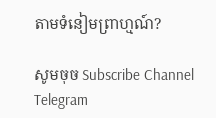តាមទំនៀមព្រាហ្មណ៍?

សូមចុច Subscribe Channel Telegram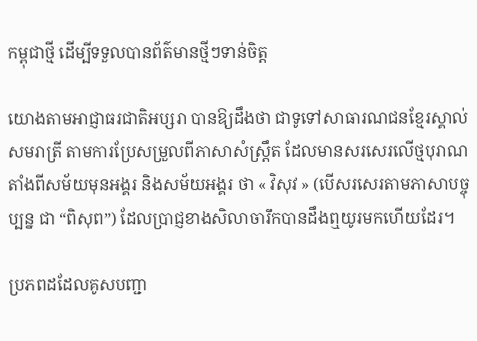កម្ពុជាថ្មី ដើម្បីទទួលបានព័ត៌មានថ្មីៗទាន់ចិត្ត

យោងតាមអាជ្ញាធរជាតិអប្សរា បានឱ្យដឹងថា ជាទូទៅសាធារណជនខ្មែរស្គាល់សមរាត្រី តាមការប្រែសម្រួលពីភាសាសំស្ត្រឹត ដែលមានសរសេរលើថ្មបុរាណតាំងពីសម័យមុនអង្គរ និងសម័យអង្គរ ថា « វិសុវ » (បើសរសេរតាមភាសាបច្ចុប្បន្ន ជា “ពិសុព”) ដែលប្រាជ្ញខាងសិលាចារឹកបានដឹងឮយូរមកហើយដែរ។

ប្រភពដដែលគូសបញ្ជា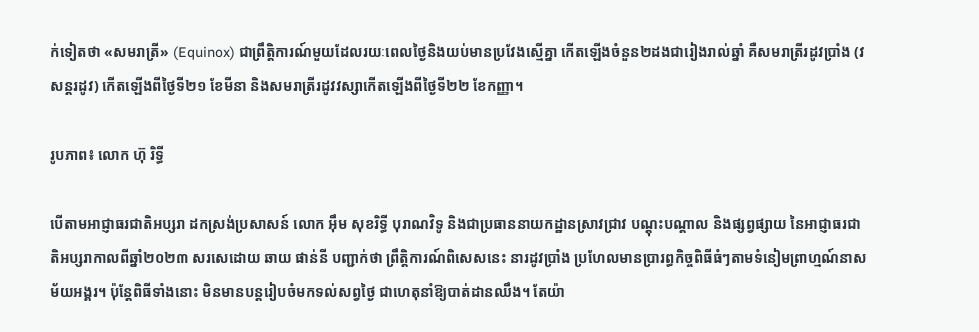ក់ទៀតថា «សមរាត្រី» (Equinox) ជាព្រឹត្តិការណ៍មួយដែលរយៈពេលថ្ងៃនិងយប់មានប្រវែងស្មើគ្នា កើតឡើងចំនួន២ដងជារៀងរាល់ឆ្នាំ គឺសមរាត្រីរដូវប្រាំង (វសន្តរដូវ) កើតឡើងពីថ្ងៃទី២១ ខែមីនា និងសមរាត្រីរដូវវស្សាកើតឡើងពីថ្ងៃទី២២ ខែកញ្ញា។

រូបភាព៖ លោក ហ៊ុ រិទ្ធី

បើតាមអាជ្ញាធរជាតិអប្សរា ដកស្រង់ប្រសាសន៍ លោក អុឹម សុខរិទ្ធី បុរាណវិទូ និងជាប្រធាននាយកដ្ឋានស្រាវជ្រាវ បណ្តុះបណ្តាល និងផ្សព្វផ្សាយ នៃអាជ្ញាធរជាតិអប្សរាកាលពីឆ្នាំ២០២៣ សរសេដោយ ឆាយ ផាន់នី បញ្ជាក់ថា ព្រឹត្តិការណ៍ពិសេសនេះ នារដូវប្រាំង ប្រហែលមានប្រារព្ធកិច្ចពិធីធំៗតាមទំនៀមព្រាហ្មណ៍នាសម័យអង្គរ។ ប៉ុន្តែពិធីទាំងនោះ មិនមានបន្តរៀបចំមកទល់សព្វថ្ងៃ ជាហេតុនាំឱ្យបាត់ដានឈឹង។ តែយ៉ា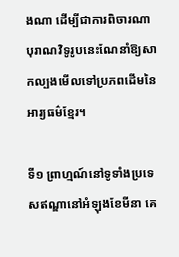ងណា ដើម្បីជាការពិចារណា បុរាណវិទូរូបនេះណែនាំឱ្យសាកល្បងមើលទៅប្រភពដើមនៃអារ្យធម៌ខ្មែរ។

ទី១ ព្រាហ្មណ៍នៅទូទាំងប្រទេសឥណ្ឌានៅអំឡុងខែមីនា គេ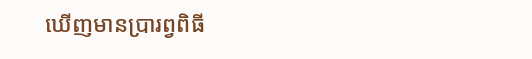ឃើញមានប្រារព្វពិធី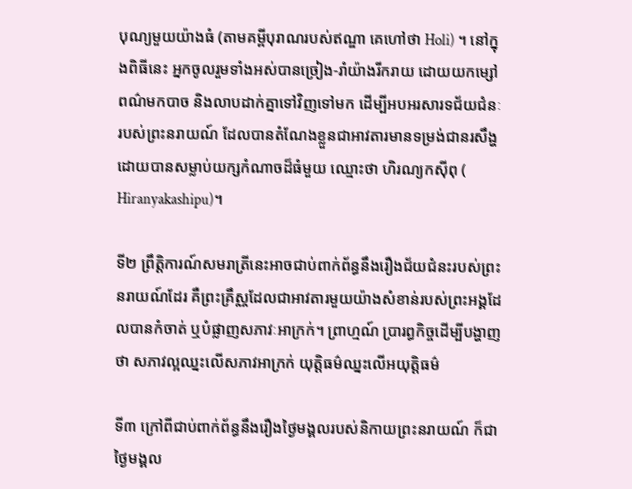បុណ្យមួយយ៉ាងធំ (តាមគម្ពីបុរាណរបស់ឥណ្ឌា គេហៅថា Holi) ។ នៅក្នុងពិធីនេះ អ្នកចូលរួមទាំងអស់បានច្រៀង-រាំយ៉ាងរីករាយ ដោយយកម្សៅពណ៌មកបាច និងលាបដាក់គ្នាទៅវិញទៅមក ដើម្បីអបអរសារទជ័យជំនៈរបស់ព្រះនរាយណ៍ ដែលបានតំណែងខ្លួនជាអាវតារមានទម្រង់ជានរសឹង្ហ ដោយបានសម្លាប់យក្សកំណាចដ៏ធំមួយ ឈ្មោះថា ហិរណ្យកស៊ីពុ ( Hiranyakashipu)។

ទី២ ព្រឹត្តិការណ៍សមរាត្រីនេះអាចជាប់ពាក់ព័ន្ធនឹងរឿងជ័យជំនះរបស់ព្រះនរាយណ៍ដែរ គឺព្រះគ្រឹស្ណដែលជាអាវតារមួយយ៉ាងសំខាន់របស់ព្រះអង្គដែលបានកំចាត់ ឬបំផ្លាញសភាវៈអាក្រក់។ ព្រាហ្មណ៍ ប្រារព្ធកិច្ចដើម្បីបង្ហាញថា សភាវល្អឈ្នះលើសភាវអាក្រក់ យុត្តិធម៌ឈ្នះលើអយុត្តិធម៌

ទី៣ ក្រៅពីជាប់ពាក់ព័ន្ធនឹងរឿងថ្ងៃមង្គលរបស់និកាយព្រះនរាយណ៍ ក៏ជាថ្ងៃមង្គល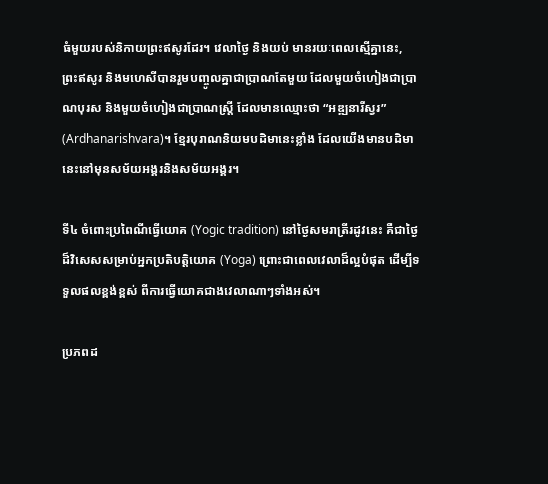ធំមួយរបស់និកាយព្រះឥសូរដែរ។ វេលាថ្ងៃ និងយប់ មានរយៈពេលស្មើគ្នានេះ, ព្រះឥសូរ និងមហេសីបានរួមបញ្ចូលគ្នាជាប្រាណតែមួយ ដែលមួយចំហៀងជាប្រាណបុរស និងមួយចំហៀងជាប្រាណស្រ្តី ដែលមានឈ្មោះថា “អឌ្ឍនារីស្វរ” (Ardhanarishvara)។ ខ្មែរបុរាណនិយមបដិមានេះខ្លាំង ដែលយើងមានបដិមានេះនៅមុនសម័យអង្គរនិងសម័យអង្គរ។

ទី៤ ចំពោះប្រពៃណីធ្វើយោគ (Yogic tradition) នៅថ្ងៃសមរាត្រីរដូវនេះ គឺជាថ្ងៃដ៏វិសេសសម្រាប់អ្នកប្រតិបត្តិយោគ (Yoga) ព្រោះជាពេលវេលាដ៏ល្អបំផុត ដើម្បីទទួលផលខ្ពង់ខ្ពស់ ពីការធ្វើយោគជាងវេលាណាៗទាំងអស់។

ប្រភពដ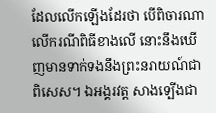ដែលលើកឡើងដែរថា បើពិចារណាលើករណីពិធីខាងលើ នោះនឹងឃើញមានទាក់ទងនឹងព្រះនរាយណ៍ជាពិសេស។ ឯអង្គរវត្ត សាងទ្បើងជា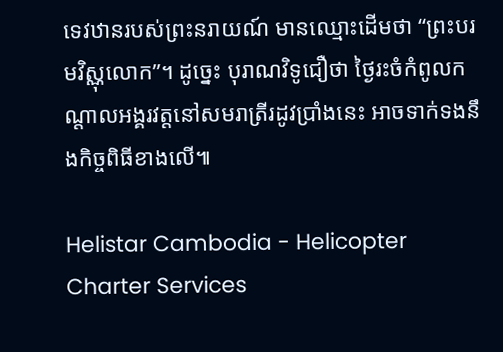ទេវឋានរបស់ព្រះនរាយណ៍ មានឈ្មោះដើមថា “ព្រះបរមវិស្ណុលោក”។ ដូច្នេះ បុរាណវិទូជឿថា ថ្ងៃរះចំកំពូលកណ្តាលអង្គរវត្តនៅសមរាត្រីរដូវប្រាំងនេះ អាចទាក់ទងនឹងកិច្ចពិធីខាងលើ៕

Helistar Cambodia - Helicopter Charter Services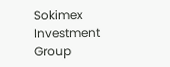Sokimex Investment Group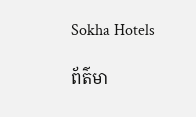Sokha Hotels

ព័ត៌មា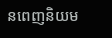នពេញនិយម